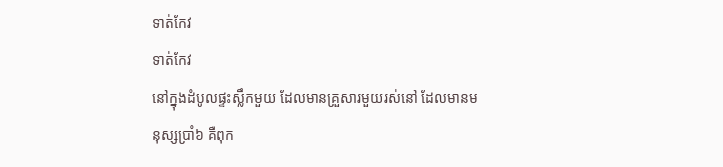ទាត់កែវ
ទាត់កែវ
នៅក្នុងដំបូលផ្ទះស្លឹកមួយ ដែលមានគ្រួសារមួយរស់នៅ ដែលមានមនុស្សប្រាំ៦ គឺពុក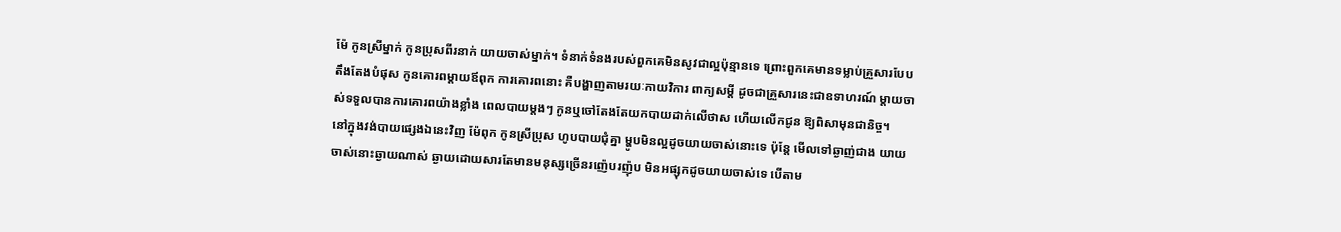ម៉ែ កូនស្រីម្នាក់ កូនប្រុសពីរនាក់ យាយចាស់ម្នាក់។ ទំនាក់ទំនងរបស់ពួកគេមិនសូវជាល្អប៉ុន្មានទេ ព្រោះពួកគេមានទម្លាប់គ្រួសារបែបតឹងតែងបំផុស កូនគោរពម្ដាយឪពុក ការគោរពនោះ គឺបង្ហាញតាមរយៈកាយវិការ ពាក្យសម្ដី ដូចជាគ្រួសារនេះជាឧទាហរណ៍ ម្ដាយចាស់ទទួលបានការគោរពយ៉ាងខ្លាំង ពេលបាយម្ដងៗ កូនឬចៅតែងតែយកបាយដាក់លើថាស ហើយលើកជូន ឱ្យពិសាមុនជានិច្ច។
នៅក្នុងវង់បាយផ្សេងឯនេះវិញ ម៉ែពុក កូនស្រីប្រុស ហូបបាយជុំគ្នា ម្ហូបមិនល្អដូចយាយចាស់នោះទេ ប៉ុន្ដែ មើលទៅឆ្ងាញ់ជាង យាយចាស់នោះឆ្ងាយណាស់ ឆ្ងាយដោយសារតែមានមនុស្សច្រើនរញ៉េបរញ៉ុប មិនអផ្សុកដូចយាយចាស់ទេ បើតាម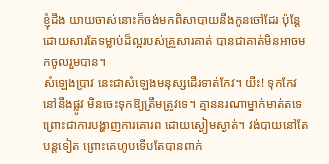ខ្ញុំដឹង យាយចាស់នោះក៏ចង់មកពិសាបាយនឹងកូនចៅដែរ ប៉ុន្តែដោយសារតែទម្លាប់ដ៏ល្អរបស់គ្រួសារគាត់ បានជាគាត់មិនអាចមកចូលរួមបាន។
សំឡេងប្រាវ នេះជាសំឡេងមនុស្សដើរទាត់កែវ។ យីះ! ទុកកែវនៅនឹងផ្លូវ មិនចេះទុកឱ្យត្រឹមត្រូវទេ។ គ្មាននរណាម្នាក់មាត់តទេ ព្រោះជាការបង្ហាញការគោរព ដោយស្ងៀមស្ងាត់។ វង់បាយនៅតែបន្តទៀត ព្រោះគេហូបទើបតែបានពាក់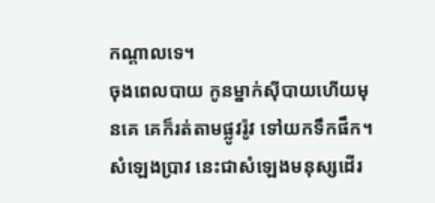កណ្ដាលទេ។
ចុងពេលបាយ កូនម្នាក់ស៊ីបាយហើយមុនគេ គេក៏រត់តាមផ្លូវរ៉ូវ ទៅយកទឹកផឹក។
សំឡេងប្រាវ នេះជាសំឡេងមនុស្សដើរ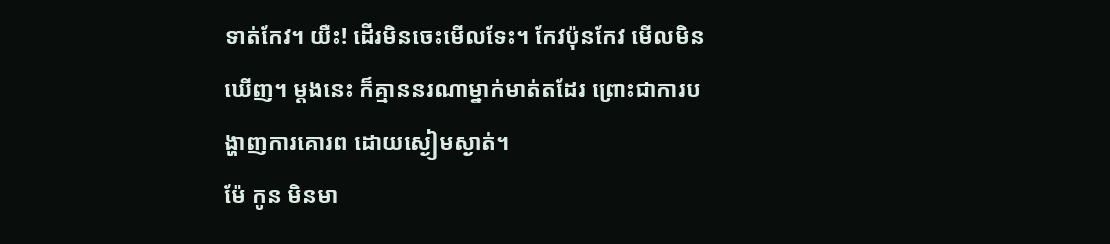ទាត់កែវ។ យឺះ! ដើរមិនចេះមើលទែះ។ កែវប៉ុនកែវ មើលមិនឃើញ។ ម្ដងនេះ ក៏គ្មាននរណាម្នាក់មាត់តដែរ ព្រោះជាការបង្ហាញការគោរព ដោយស្ងៀមស្ងាត់។
ម៉ែ កូន មិនមា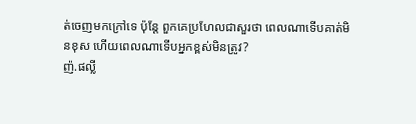ត់ចេញមកក្រៅទេ ប៉ុន្តែ ពួកគេប្រហែលជាសួរថា ពេលណាទើបគាត់មិនខុស ហើយពេលណាទើបអ្នកខ្ពស់មិនត្រូវ?
ញ៉.ផល្លី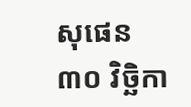សុផេន
៣០ វិច្ឆិកា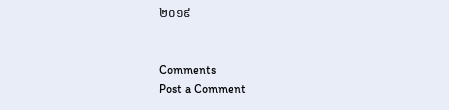២០១៩


Comments
Post a Comment